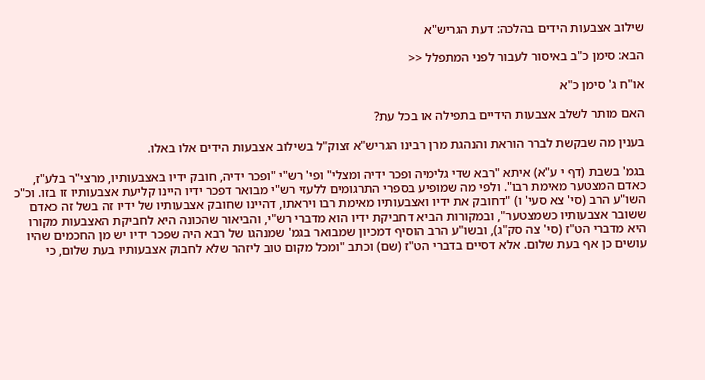שילוב אצבעות הידים בהלכה: דעת הגריש"א

הבא: סימן כ"ב באיסור לעבור לפני המתפלל <<

או"ח ג' סימן כ"א

האם מותר לשלב אצבעות הידיים בתפילה או בכל עת?

בענין מה שבקשת לברר הוראת והנהגת מרן רבינו הגריש"א זצוק"ל בשילוב אצבעות הידים אלו באלו.

בגמ' בשבת (דף י ע"א) איתא "רבא שדי גלימיה ופכר ידיה ומצלי" ופי' רש"י "ופכר ידיה, חובק ידיו באצבעותיו, מרצי"ר בלע"ז, כאדם המצטער מאימת רבו". ולפי מה שמופיע בספרי התרגומים ללעזי רש"י מבואר דפכר ידיו היינו קליעת אצבעותיו זו בזו. וכ"כ השו"ע הרב (סי' צא סעי' ו) "דחובק את ידיו ואצבעותיו מאימת רבו ויראתו, דהיינו שחובק אצבעותיו של ידיו זה בשל זה כאדם ששובר אצבעותיו כשמצטער", ובמקורות הביא דחביקת ידיו הוא מדברי רש"י, והביאור שהכונה היא לחביקת האצבעות מקורו היא מדברי הט"ז (סי' צה סק"ג), ובשו"ע הרב הוסיף דמכיון שמבואר בגמ' שמנהגו של רבא היה שפכר ידיו יש מן החכמים שהיו עושים כן אף בעת שלום. אלא דסיים בדברי הט"ז (שם) וכתב "ומכל מקום טוב ליזהר שלא לחבוק אצבעותיו בעת שלום, כי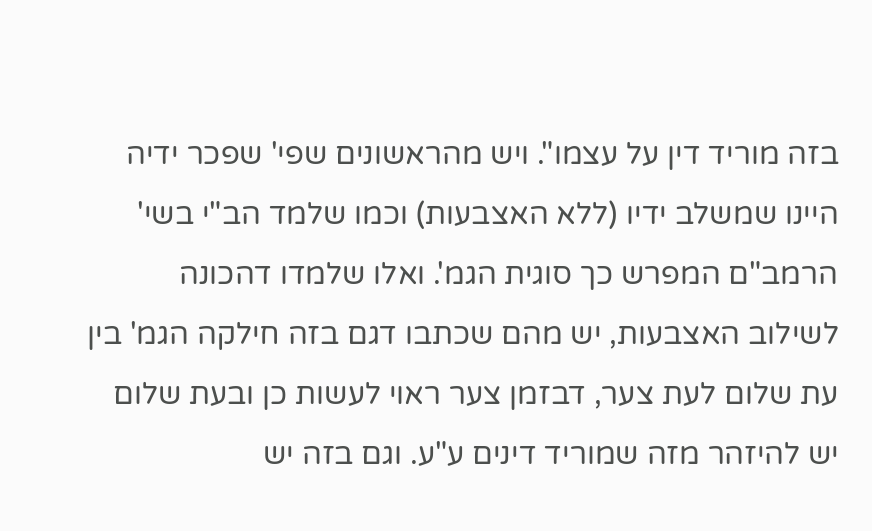בזה מוריד דין על עצמו". ויש מהראשונים שפי' שפכר ידיה היינו שמשלב ידיו (ללא האצבעות) וכמו שלמד הב"י בשי' הרמב"ם המפרש כך סוגית הגמ'. ואלו שלמדו דהכונה לשילוב האצבעות, יש מהם שכתבו דגם בזה חילקה הגמ' בין עת שלום לעת צער, דבזמן צער ראוי לעשות כן ובעת שלום יש להיזהר מזה שמוריד דינים ע"ע. וגם בזה יש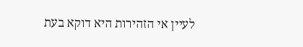לעיין אי הזהירות היא דוקא בעת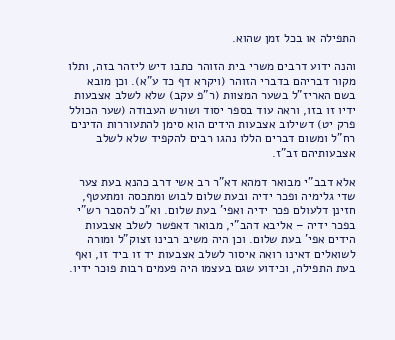התפילה או בכל זמן שהוא.

והנה ידוע דרבים משרי בית הזוהר כתבו דיש ליזהר בזה, ותלו מקור דבריהם בדברי הזוהר (ויקרא דף כד ע"א). וכן מובא בשם האריז"ל בשער המצוות (ר"פ עקב) שלא לשלב אצבעות ידיו זו בזו, וראה עוד בספר יסוד ושורש העבודה (שער הכולל פרק יט) דשילוב אצבעות הידים הוא סימן להתעוררות הדינים רח"ל ומשום דברים הללו נהגו רבים להקפיד שלא לשלב אצבעותיהם זב"ז.

אלא דבב"י מבואר דמהא דא"ר רב אשי דרב כהנא בעת צער שדי גלימיה ופכר ידיה ובעת שלום לבוש ומתכסה ומתעטף, חזינן דלעולם פכר ידיה ואפי' בעת שלום. וא"כ להסבר רש"י בפכר ידיה – אליבא דהב"י, מבואר דאפשר לשלב אצבעות הידים אפי' בעת שלום. וכן היה משיב רבינו זצוק"ל ומורה לשואלים דאינו רואה איסור לשלב אצבעות יד זו ביד זו, ואף בעת התפילה, וכידוע שגם בעצמו היה פעמים רבות פוכר ידיו.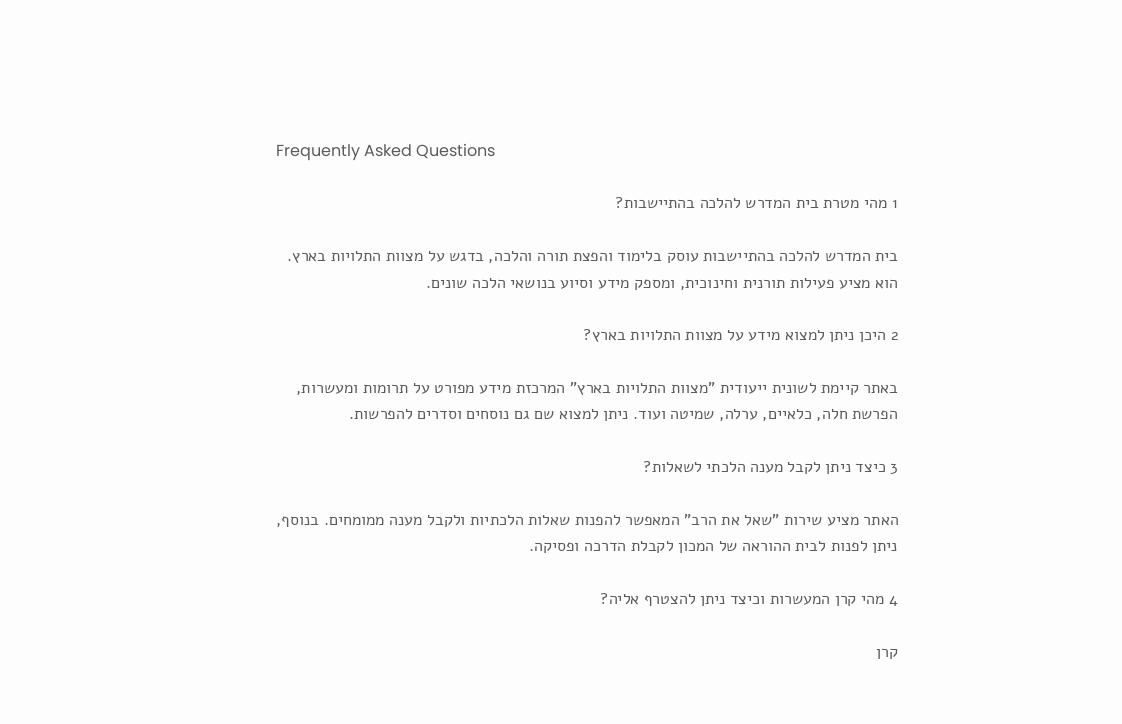Frequently Asked Questions

1 מהי מטרת בית המדרש להלכה בהתיישבות?

בית המדרש להלכה בהתיישבות עוסק בלימוד והפצת תורה והלכה, בדגש על מצוות התלויות בארץ. הוא מציע פעילות תורנית וחינוכית, ומספק מידע וסיוע בנושאי הלכה שונים.

2 היכן ניתן למצוא מידע על מצוות התלויות בארץ?

באתר קיימת לשונית ייעודית "מצוות התלויות בארץ" המרכזת מידע מפורט על תרומות ומעשרות, הפרשת חלה, כלאיים, ערלה, שמיטה ועוד. ניתן למצוא שם גם נוסחים וסדרים להפרשות.

3 כיצד ניתן לקבל מענה הלכתי לשאלות?

האתר מציע שירות "שאל את הרב" המאפשר להפנות שאלות הלכתיות ולקבל מענה ממומחים. בנוסף, ניתן לפנות לבית ההוראה של המכון לקבלת הדרכה ופסיקה.

4 מהי קרן המעשרות וכיצד ניתן להצטרף אליה?

קרן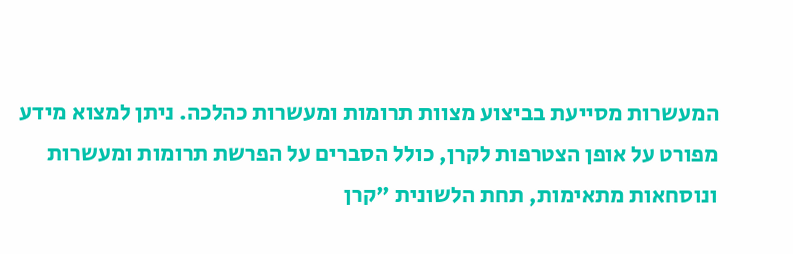המעשרות מסייעת בביצוע מצוות תרומות ומעשרות כהלכה. ניתן למצוא מידע מפורט על אופן הצטרפות לקרן, כולל הסברים על הפרשת תרומות ומעשרות ונוסחאות מתאימות, תחת הלשונית "קרן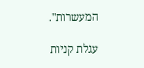המעשרות".

עגלת קניות